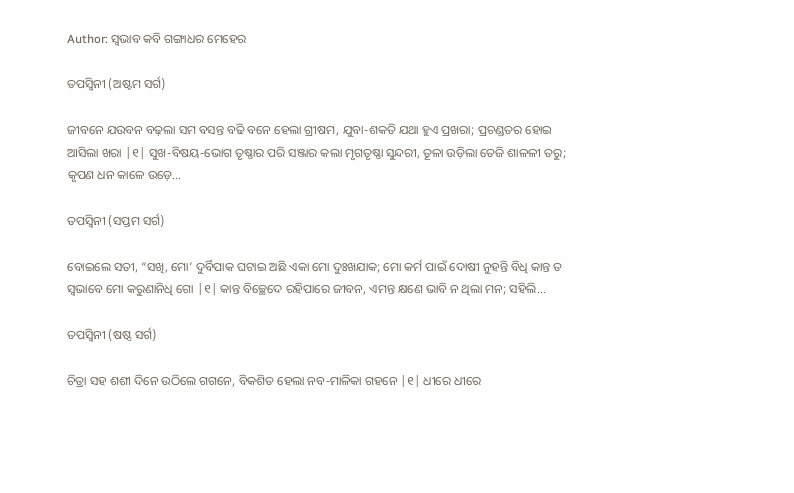Author: ସ୍ଵଭାବ କବି ଗଙ୍ଗାଧର ମେହେର

ତପସ୍ଵିନୀ (ଅଷ୍ଟମ ସର୍ଗ)

ଜୀବନେ ଯଉବନ ବଢ଼ଲା ସମ ବସନ୍ତ ବଢି ବନେ ହେଲା ଗ୍ରୀଷମ, ଯୁବା-ଶକତି ଯଥା ହୁଏ ପ୍ରଖରା; ପ୍ରଚଣ୍ଡତର ହୋଇ ଆସିଲା ଖରା |୧| ସୁଖ-ବିଷୟ-ଭୋଗ ତୃଷ୍ଣାର ପରି ସଞ୍ଜାର କଲା ମୃଗତୃଷ୍ଣା ସୁନ୍ଦରୀ, ତୂଳା ଉଡ଼ିଲା ତେଜି ଶାଳଳୀ ତରୁ; କୃପଣ ଧନ କାଳେ ଉଡ଼େ...

ତପସ୍ଵିନୀ (ସପ୍ତମ ସର୍ଗ)

ବୋଇଲେ ସତୀ, “ସଖି, ମୋ’ ଦୁର୍ବିପାକ ଘଟାଇ ଅଛି ଏକା ମୋ ଦୁଃଖଯାକ; ମୋ କର୍ମ ପାଇଁ ଦୋଷୀ ନୁହନ୍ତି ବିଧି କାନ୍ତ ତ ସ୍ୱଭାବେ ମୋ କରୁଣାନିଧି ଗୋ |୧| କାନ୍ତ ବିଚ୍ଛେଦେ ରହିପାରେ ଜୀବନ, ଏମନ୍ତ କ୍ଷଣେ ଭାବି ନ ଥିଲା ମନ; ସହିଲି...

ତପସ୍ଵିନୀ (ଷଷ୍ଠ ସର୍ଗ)

ଚିତ୍ରା ସହ ଶଶୀ ଦିନେ ଉଠିଲେ ଗଗନେ, ବିକଶିତ ହେଲା ନବ-ମାଳିକା ଗହନେ |୧| ଧୀରେ ଧୀରେ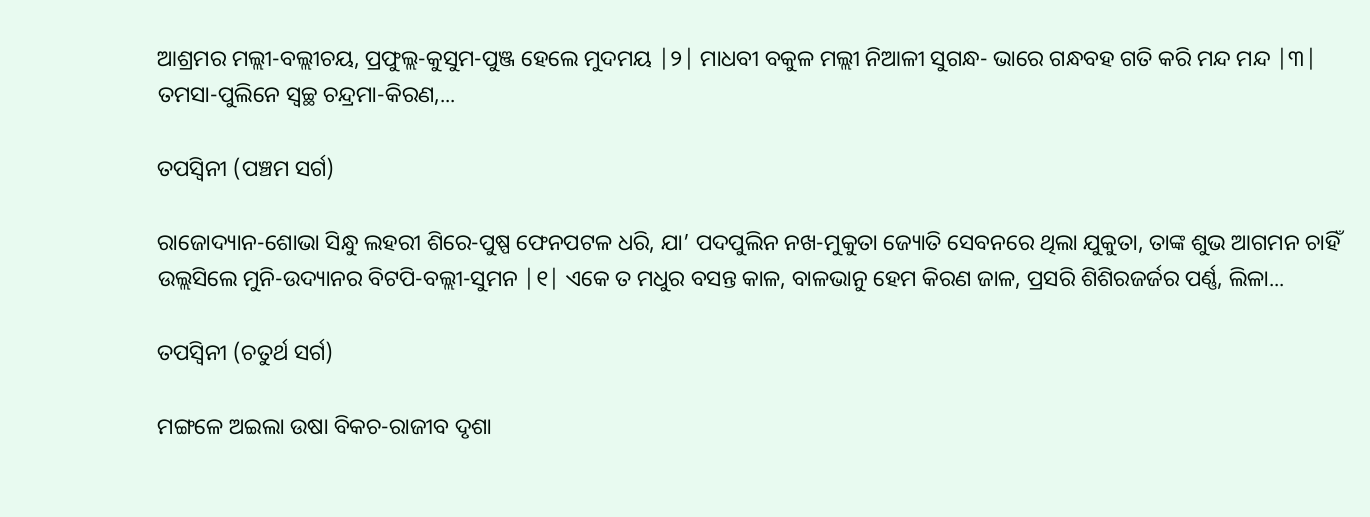ଆଶ୍ରମର ମଲ୍ଲୀ-ବଲ୍ଲୀଚୟ, ପ୍ରଫୁଲ୍ଲ-କୁସୁମ-ପୁଞ୍ଜ ହେଲେ ମୁଦମୟ |୨| ମାଧବୀ ବକୁଳ ମଲ୍ଲୀ ନିଆଳୀ ସୁଗନ୍ଧ- ଭାରେ ଗନ୍ଧବହ ଗତି କରି ମନ୍ଦ ମନ୍ଦ |୩| ତମସା-ପୁଲିନେ ସ୍ୱଚ୍ଛ ଚନ୍ଦ୍ରମା-କିରଣ,...

ତପସ୍ଵିନୀ (ପଞ୍ଚମ ସର୍ଗ)

ରାଜୋଦ୍ୟାନ-ଶୋଭା ସିନ୍ଧୁ ଲହରୀ ଶିରେ-ପୁଷ୍ପ ଫେନପଟଳ ଧରି, ଯା’ ପଦପୁଲିନ ନଖ-ମୁକୁତା ଜ୍ୟୋତି ସେବନରେ ଥିଲା ଯୁକୁତା, ତାଙ୍କ ଶୁଭ ଆଗମନ ଚାହିଁ ଉଲ୍ଲସିଲେ ମୁନି-ଉଦ୍ୟାନର ବିଟପି-ବଲ୍ଲୀ-ସୁମନ |୧| ଏକେ ତ ମଧୁର ବସନ୍ତ କାଳ, ବାଳଭାନୁ ହେମ କିରଣ ଜାଳ, ପ୍ରସରି ଶିଶିରଜର୍ଜର ପର୍ଣ୍ଣ, ଲିଳା...

ତପସ୍ଵିନୀ (ଚତୁର୍ଥ ସର୍ଗ)

ମଙ୍ଗଳେ ଅଇଲା ଉଷା ବିକଚ-ରାଜୀବ ଦୃଶା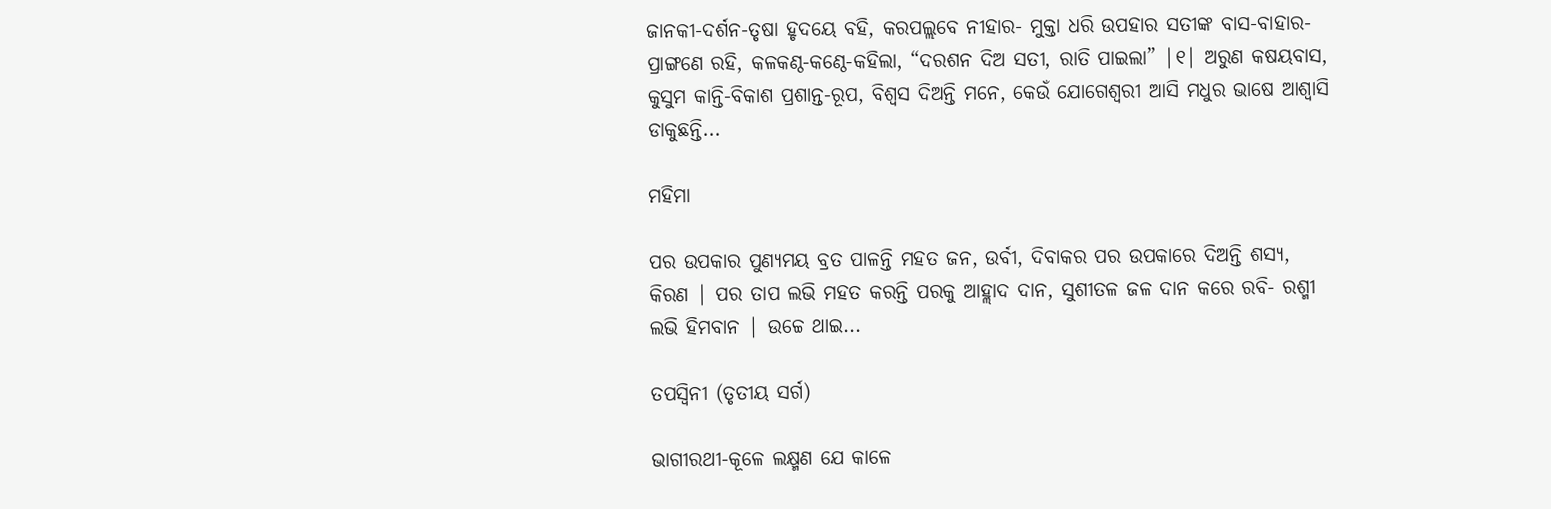ଜାନକୀ-ଦର୍ଶନ-ତୃଷା ହୃଦୟେ ବହି, କରପଲ୍ଲବେ ନୀହାର- ମୁକ୍ତା ଧରି ଉପହାର ସତୀଙ୍କ ବାସ-ବାହାର-ପ୍ରାଙ୍ଗଣେ ରହି, କଳକଣ୍ଠ-କଣ୍ଠେ-କହିଲା, “ଦରଶନ ଦିଅ ସତୀ, ରାତି ପାଇଲା” |୧| ଅରୁଣ କଷୟବାସ, କୁସୁମ କାନ୍ତି-ବିକାଶ ପ୍ରଶାନ୍ତ-ରୂପ, ବିଶ୍ୱସ ଦିଅନ୍ତି ମନେ, କେଉଁ ଯୋଗେଶ୍ୱରୀ ଆସି ମଧୁର ଭାଷେ ଆଶ୍ୱାସି ଡାକୁଛନ୍ତି...

ମହିମା

ପର ଉପକାର ପୁଣ୍ୟମୟ ବ୍ରତ ପାଳନ୍ତି ମହତ ଜନ, ଉର୍ବୀ, ଦିବାକର ପର ଉପକାରେ ଦିଅନ୍ତି ଶସ୍ୟ, କିରଣ | ପର ତାପ ଲଭି ମହତ କରନ୍ତି ପରକୁ ଆହ୍ଲାଦ ଦାନ, ସୁଶୀତଳ ଜଳ ଦାନ କରେ ରବି- ରଶ୍ମୀ ଲଭି ହିମବାନ | ଉଚ୍ଚେ ଥାଇ...

ତପସ୍ଵିନୀ (ତୃତୀୟ ସର୍ଗ)

ଭାଗୀରଥୀ-କୂଳେ ଲକ୍ଷ୍ମଣ ଯେ କାଳେ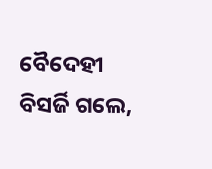ବୈଦେହୀ ବିସର୍ଜି ଗଲେ,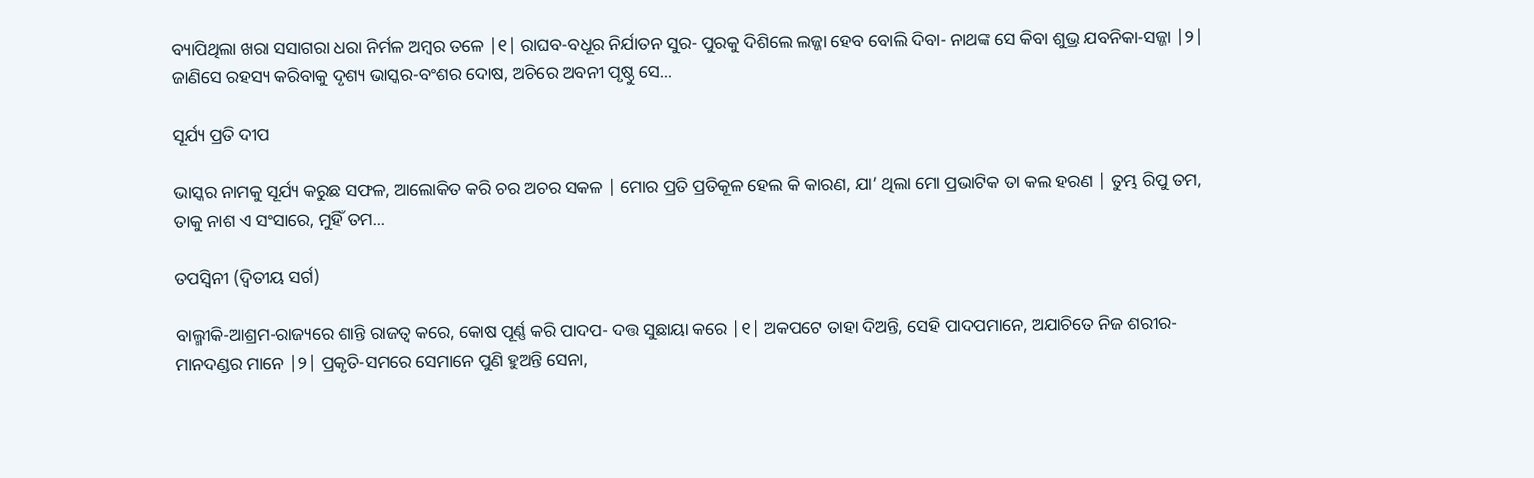ବ୍ୟାପିଥିଲା ଖରା ସସାଗରା ଧରା ନିର୍ମଳ ଅମ୍ବର ତଳେ |୧| ରାଘବ-ବଧୂର ନିର୍ଯାତନ ସୁର- ପୁରକୁ ଦିଶିଲେ ଲଜ୍ଜା ହେବ ବୋଲି ଦିବା- ନାଥଙ୍କ ସେ କିବା ଶୁଭ୍ର ଯବନିକା-ସଜ୍ଜା |୨| ଜାଣିସେ ରହସ୍ୟ କରିବାକୁ ଦୃଶ୍ୟ ଭାସ୍କର-ବଂଶର ଦୋଷ, ଅଚିରେ ଅବନୀ ପୃଷ୍ଠୁ ସେ...

ସୂର୍ଯ୍ୟ ପ୍ରତି ଦୀପ

ଭାସ୍କର ନାମକୁ ସୂର୍ଯ୍ୟ କରୁଛ ସଫଳ, ଆଲୋକିତ କରି ଚର ଅଚର ସକଳ | ମୋର ପ୍ରତି ପ୍ରତିକୂଳ ହେଲ କି କାରଣ, ଯା’ ଥିଲା ମୋ ପ୍ରଭାଟିକ ତା କଲ ହରଣ | ତୁମ୍ଭ ରିପୁ ତମ, ତାକୁ ନାଶ ଏ ସଂସାରେ, ମୁହିଁ ତମ...

ତପସ୍ଵିନୀ (ଦ୍ଵିତୀୟ ସର୍ଗ)

ବାଲ୍ମୀକି-ଆଶ୍ରମ-ରାଜ୍ୟରେ ଶାନ୍ତି ରାଜତ୍ୱ କରେ, କୋଷ ପୂର୍ଣ୍ଣ କରି ପାଦପ- ଦତ୍ତ ସୁଛାୟା କରେ |୧| ଅକପଟେ ତାହା ଦିଅନ୍ତି, ସେହି ପାଦପମାନେ, ଅଯାଚିତେ ନିଜ ଶରୀର- ମାନଦଣ୍ଡର ମାନେ |୨| ପ୍ରକୃତି-ସମରେ ସେମାନେ ପୁଣି ହୁଅନ୍ତି ସେନା,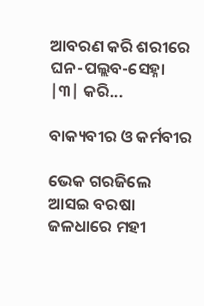ଆବରଣ କରି ଶରୀରେ ଘନ-ପଲ୍ଲବ-ସେହ୍ନା |୩| କରି...

ବାକ୍ୟବୀର ଓ କର୍ମବୀର

ଭେକ ଗରଜିଲେ ଆସଇ ବରଷା ଜଳଧାରେ ମହୀ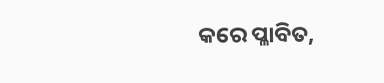କରେ ପ୍ଳାବିତ,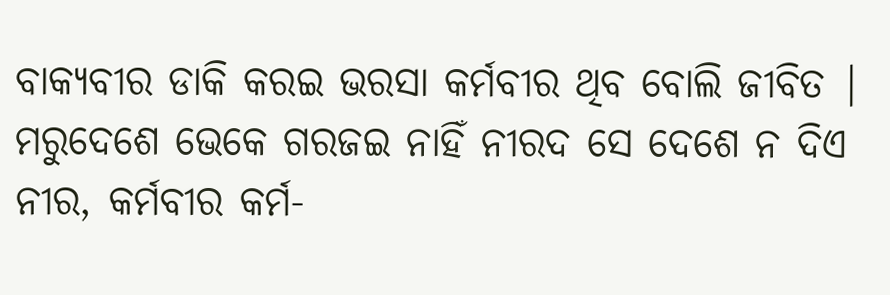ବାକ୍ୟବୀର ଡାକି କରଇ ଭରସା କର୍ମବୀର ଥିବ ବୋଲି ଜୀବିତ | ମରୁଦେଶେ ଭେକେ ଗରଜଇ ନାହିଁ ନୀରଦ ସେ ଦେଶେ ନ ଦିଏ ନୀର, କର୍ମବୀର କର୍ମ-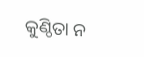କୁଣ୍ଠିତା ନ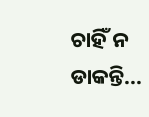ଚାହିଁ ନ ଡାକନ୍ତି...